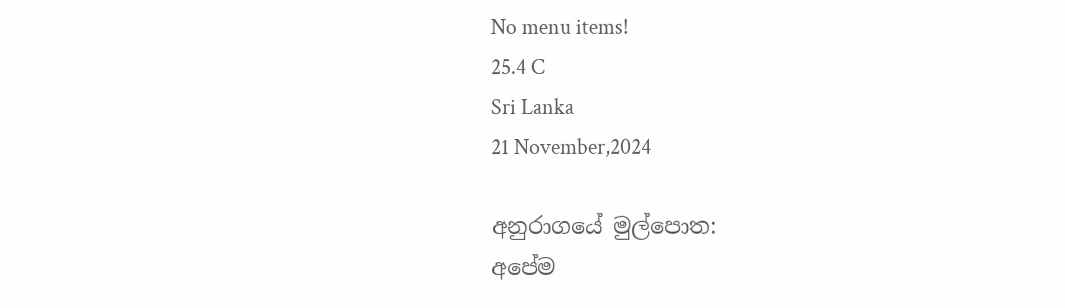No menu items!
25.4 C
Sri Lanka
21 November,2024

අනුරාගයේ මුල්පොත:
අපේම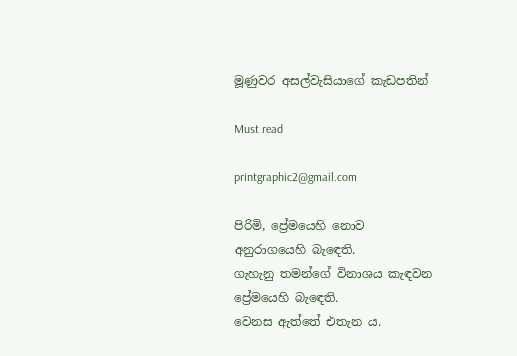මූණුවර අසල්වැසියාගේ කැඩපතින්

Must read

printgraphic2@gmail.com

පිරිමි, ප්‍රේමයෙහි නොව
අනුරාගයෙහි බැඳෙති.
ගැහැනු තමන්ගේ විනාශය කැඳවන
ප්‍රේමයෙහි බැඳෙති.
වෙනස ඇත්තේ එතැන ය.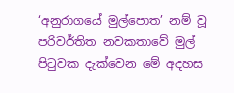‘අනුරාගයේ මුල්පොත’ නම් වූ පරිවර්තිත නවකතාවේ මුල් පිටුවක දැක්වෙන මේ අදහස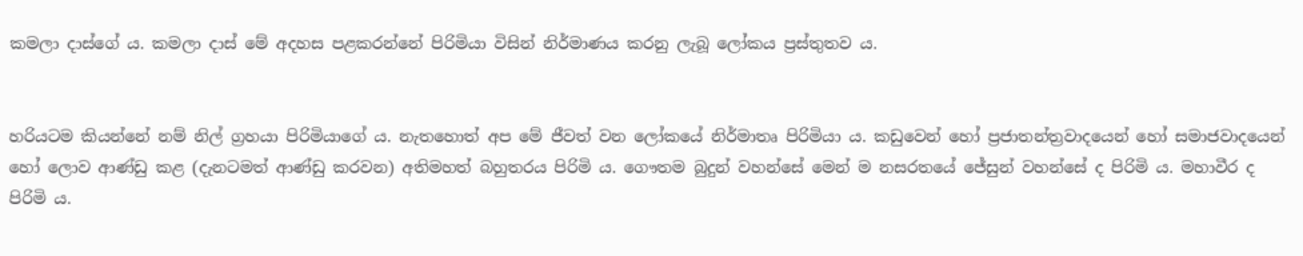කමලා දාස්ගේ ය. කමලා දාස් මේ අදහස පළකරන්නේ පිරිමියා විසින් නිර්මාණය කරනු ලැබූ ලෝකය ප්‍රස්තුතව ය.


හරියටම කියන්නේ නම් නිල් ග්‍රහයා පිරිමියාගේ ය. නැතහොත් අප මේ ජීවත් වන ලෝකයේ නිර්මාතෘ පිරිමියා ය. කඩුවෙන් හෝ ප්‍රජාතන්ත්‍රවාදයෙන් හෝ සමාජවාදයෙන් හෝ ලොව ආණ්ඩු කළ (දැනටමත් ආණ්ඩු කරවන) අතිමහත් බහුතරය පිරිමි ය. ගෞතම බුදුන් වහන්සේ මෙන් ම නසරතයේ ජේසුන් වහන්සේ ද පිරිමි ය. මහාවීර ද පිරිමි ය.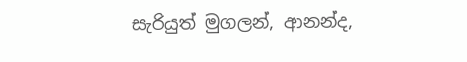සැරියුත් මුගලන්, ආනන්ද,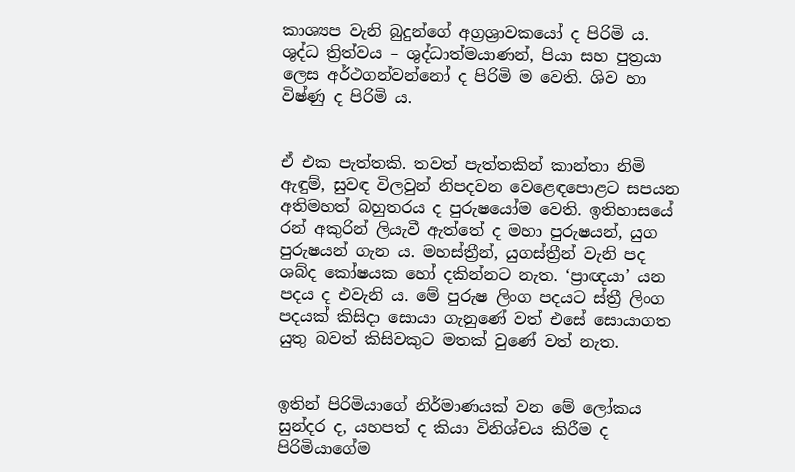කාශ්‍යප වැනි බුදුන්ගේ අග්‍රශ්‍රාවකයෝ ද පිරිමි ය. ශුද්ධ ත්‍රිත්වය – ශුද්ධාත්මයාණන්, පියා සහ පුත්‍රයා ලෙස අර්ථගන්වන්නෝ ද පිරිමි ම වෙති. ශිව හා විෂ්ණු ද පිරිමි ය.


ඒ එක පැත්තකි. තවත් පැත්තකින් කාන්තා නිමි ඇඳුම්, සුවඳ විලවුන් නිපදවන වෙළෙඳපොළට සපයන අතිමහත් බහුතරය ද පුරුෂයෝම වෙති. ඉතිහාසයේ රන් අකුරින් ලියැවී ඇත්තේ ද මහා පුරුෂයන්, යුග පුරුෂයන් ගැන ය. මහස්ත්‍රීන්, යුගස්ත්‍රීන් වැනි පද ශබ්ද කෝෂයක හෝ දකින්නට නැත. ‘ප්‍රාඥයා’ යන පදය ද එවැනි ය. මේ පුරුෂ ලිංග පදයට ස්ත්‍රී ලිංග පදයක් කිසිදා සොයා ගැනුණේ වත් එසේ සොයාගත යුතු බවත් කිසිවකුට මතක් වුණේ වත් නැත.


ඉතින් පිරිමියාගේ නිර්මාණයක් වන මේ ලෝකය සුන්දර ද, යහපත් ද කියා විනිශ්චය කිරීම ද පිරිමියාගේම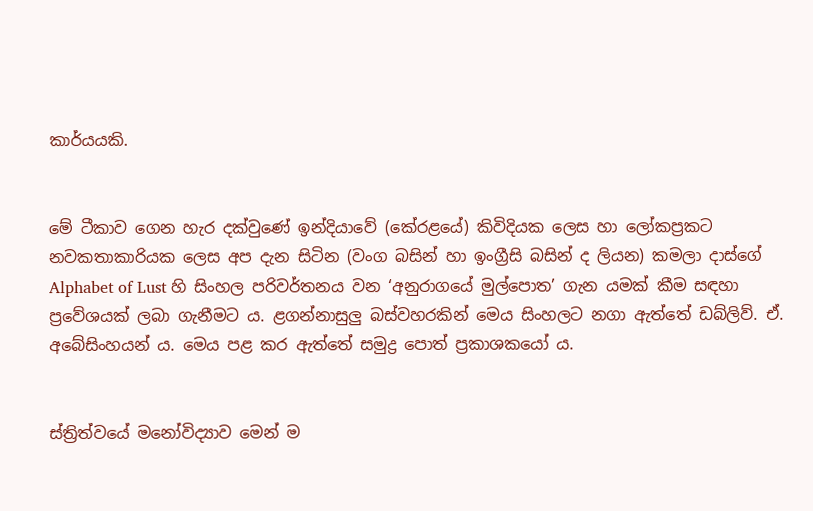කාර්යයකි.


මේ ටීකාව ගෙන හැර දක්වුණේ ඉන්දියාවේ (කේරළයේ) කිවිදියක ලෙස හා ලෝකප්‍රකට නවකතාකාරියක ලෙස අප දැන සිටින (වංග බසින් හා ඉංග්‍රීසි බසින් ද ලියන) කමලා දාස්ගේ Alphabet of Lust හි සිංහල පරිවර්තනය වන ‘අනුරාගයේ මුල්පොත’ ගැන යමක් කීම සඳහා ප්‍රවේශයක් ලබා ගැනීමට ය. ළගන්නාසුලු බස්වහරකින් මෙය සිංහලට නගා ඇත්තේ ඩබ්ලිව්. ඒ. අබේසිංහයන් ය. මෙය පළ කර ඇත්තේ සමුද්‍ර පොත් ප්‍රකාශකයෝ ය.


ස්ත්‍රිත්වයේ මනෝවිද්‍යාව මෙන් ම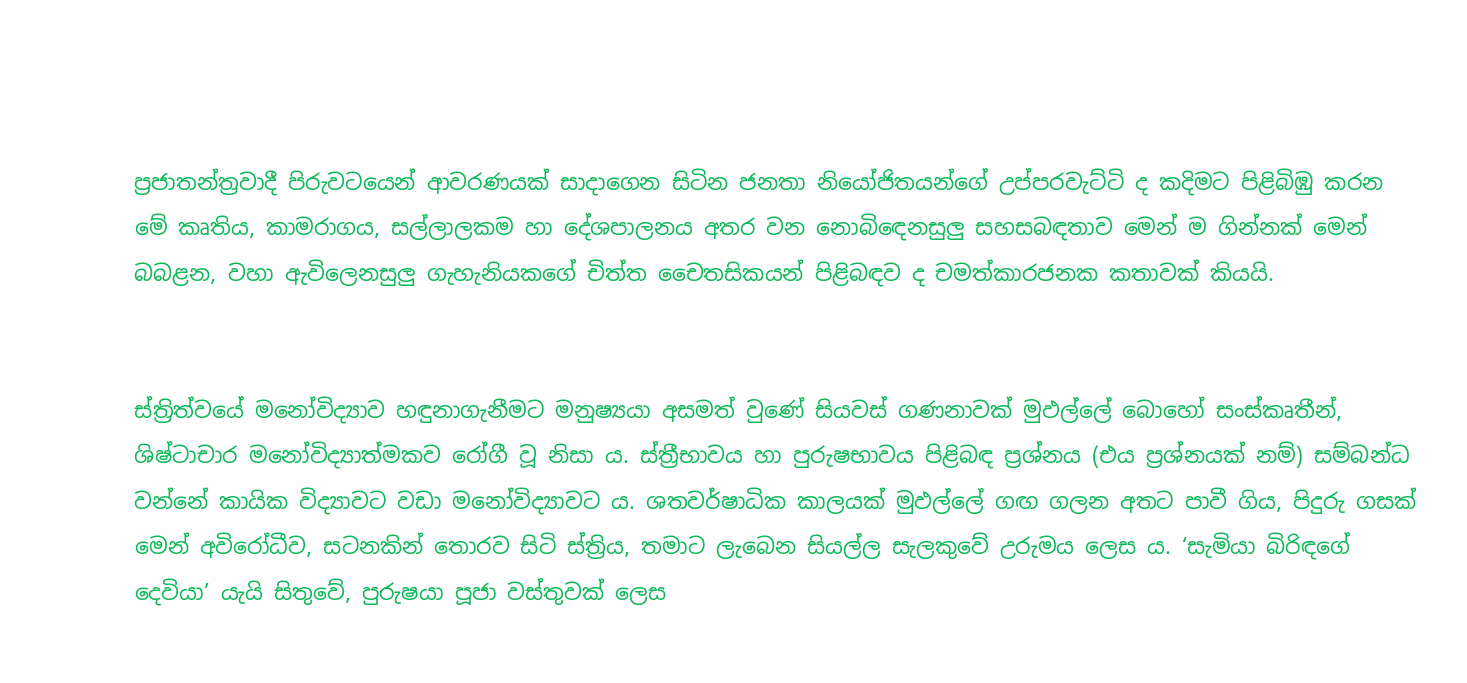ප්‍රජාතන්ත්‍රවාදී පිරුවටයෙන් ආවරණයක් සාදාගෙන සිටින ජනතා නියෝජිතයන්ගේ උප්පරවැට්ටි ද කදිමට පිළිබිඹු කරන මේ කෘතිය, කාමරාගය, සල්ලාලකම හා දේශපාලනය අතර වන නොබිඳෙනසුලු සහසබඳතාව මෙන් ම ගින්නක් මෙන් බබළන, වහා ඇවිලෙනසුලු ගැහැනියකගේ චිත්ත චෛතසිකයන් පිළිබඳව ද චමත්කාරජනක කතාවක් කියයි.


ස්ත්‍රිත්වයේ මනෝවිද්‍යාව හඳුනාගැනීමට මනුෂ්‍යයා අසමත් වුණේ සියවස් ගණනාවක් මුඵල්ලේ බොහෝ සංස්කෘතීන්, ශිෂ්ටාචාර මනෝවිද්‍යාත්මකව රෝගී වූ නිසා ය. ස්ත්‍රීභාවය හා පුරුෂභාවය පිළිබඳ ප්‍රශ්නය (එය ප්‍රශ්නයක් නම්) සම්බන්ධ වන්නේ කායික විද්‍යාවට වඩා මනෝවිද්‍යාවට ය. ශතවර්ෂාධික කාලයක් මුඵල්ලේ ගඟ ගලන අතට පාවී ගිය, පිදුරු ගසක් මෙන් අවිරෝධීව, සටනකින් තොරව සිටි ස්ත්‍රිය, තමාට ලැබෙන සියල්ල සැලකුවේ උරුමය ලෙස ය. ‘සැමියා බිරිඳගේ දෙවියා’ යැයි සිතුවේ, පුරුෂයා පූජා වස්තුවක් ලෙස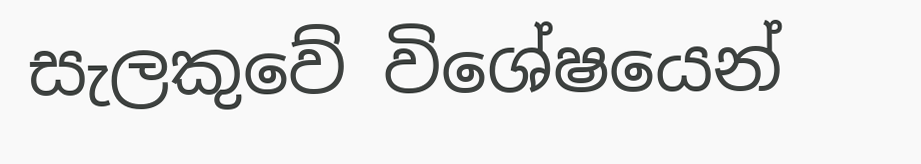සැලකුවේ විශේෂයෙන්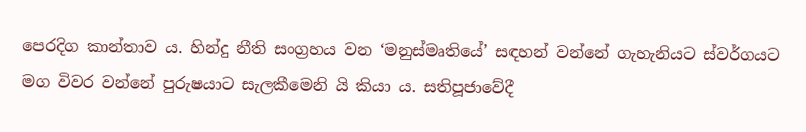පෙරදිග කාන්තාව ය. හින්දු නීති සංග්‍රහය වන ‘මනුස්මෘතියේ’ සඳහන් වන්නේ ගැහැනියට ස්වර්ගයට මග විවර වන්නේ පුරුෂයාට සැලකීමෙනි යි කියා ය. සතිපූජාවේදී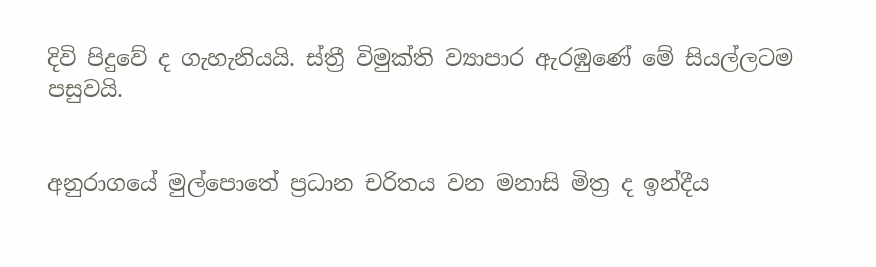දිවි පිදුවේ ද ගැහැනියයි. ස්ත්‍රී විමුක්ති ව්‍යාපාර ඇරඹුණේ මේ සියල්ලටම පසුවයි.


අනුරාගයේ මුල්පොතේ ප්‍රධාන චරිතය වන මනාසි මිත්‍ර ද ඉන්දීය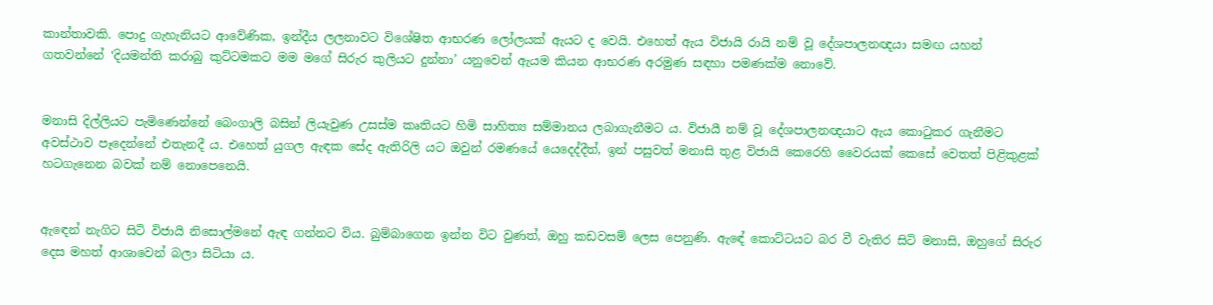කාන්තාවකි. පොදු ගැහැනියට ආවේණික, ඉන්දීය ලලනාවට විශේෂිත ආභරණ ලෝලයක් ඇයට ද වෙයි. එහෙත් ඇය විජායි රායි නම් වූ දේශපාලනඥයා සමඟ යහන් ගතවන්නේ ‘දියමන්ති කරාබු කුට්ටමකට මම මගේ සිරුර කුලියට දුන්නා’ යනුවෙන් ඇයම කියන ආභරණ අරමුණ සඳහා පමණක්ම නොවේ.


මනාසි දිල්ලියට පැමිණෙන්නේ බෙංගාලි බසින් ලියැවුණ උසස්ම කෘතියට හිමි සාහිත්‍ය සම්මානය ලබාගැනීමට ය. විජායී නම් වූ දේශපාලනඥයාට ඇය කොටුකර ගැනීමට අවස්ථාව පෑදෙන්නේ එතැනදී ය. එහෙත් යුගල ඇඳක සේද ඇතිරිලි යට ඔවුන් රමණයේ යෙදෙද්දීත්, ඉන් පසුවත් මනාසි තුළ විජායි කෙරෙහි වෛරයක් කෙසේ වෙතත් පිළිකුළක් හටගැනෙන බවක් නම් නොපෙනෙයි.


ඇඳෙන් නැගිට සිටි විජායි නිසොල්මනේ ඇඳ ගන්නට විය. බුම්බාගෙන ඉන්න විට වුණත්, ඔහු කඩවසම් ලෙස පෙනුණි. ඇඳේ කොට්ටයට බර වී වැතිර සිටි මනාසි, ඔහුගේ සිරුර දෙස මහත් ආශාවෙන් බලා සිටියා ය.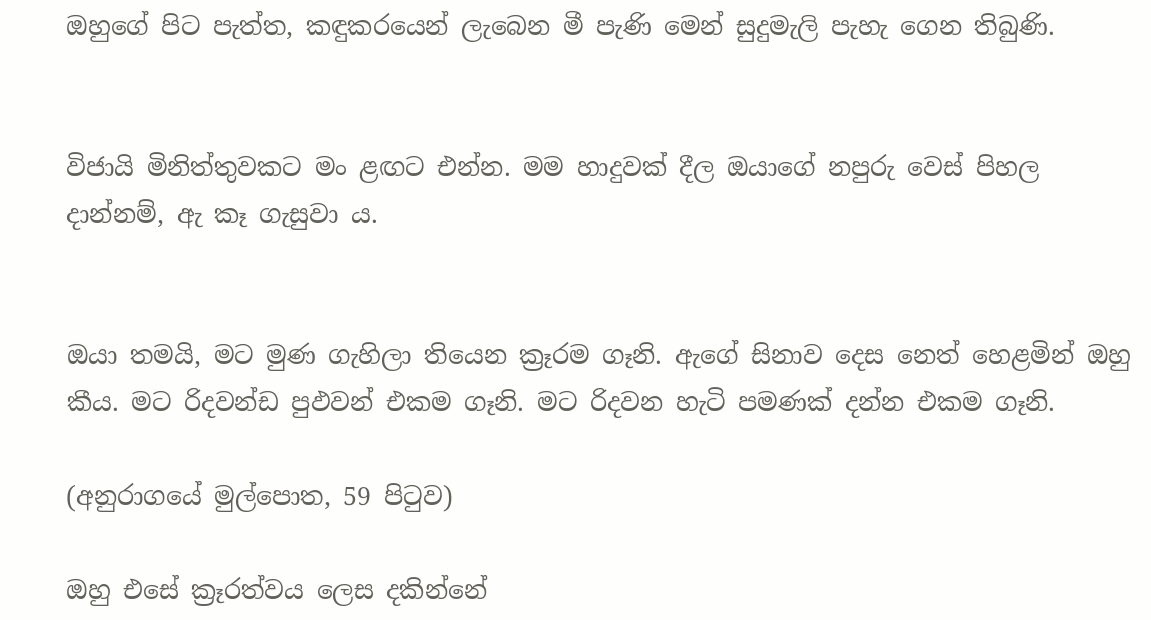ඔහුගේ පිට පැත්ත, කඳුකරයෙන් ලැබෙන මී පැණි මෙන් සුදුමැලි පැහැ ගෙන තිබුණි.


විජායි මිනිත්තුවකට මං ළඟට එන්න. මම හාදුවක් දීල ඔයාගේ නපුරු වෙස් පිහල දාන්නම්, ඇ කෑ ගැසුවා ය.


ඔයා තමයි, මට මුණ ගැහිලා තියෙන ක්‍රෑරම ගෑනි. ඇගේ සිනාව දෙස නෙත් හෙළමින් ඔහු කීය. මට රිදවන්ඩ පුඵවන් එකම ගෑනි. මට රිදවන හැටි පමණක් දන්න එකම ගෑනි.

(අනුරාගයේ මුල්පොත, 59 පිටුව)

ඔහු එසේ ක්‍රෑරත්වය ලෙස දකින්නේ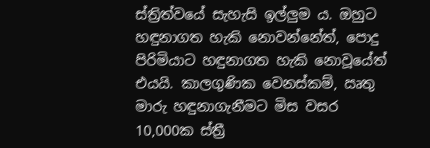ස්ත්‍රිත්වයේ සැහැසි ඉල්ලුම ය. ඔහුට හඳුනාගත හැකි නොවන්නේත්, පොදු පිරිමියාට හඳුනාගත හැකි නොවූයේත් එයයි. කාලගුණික වෙනස්කම්, ඍතු මාරු හඳුනාගැනීමට මිස වසර 10,000ක ස්ත්‍රී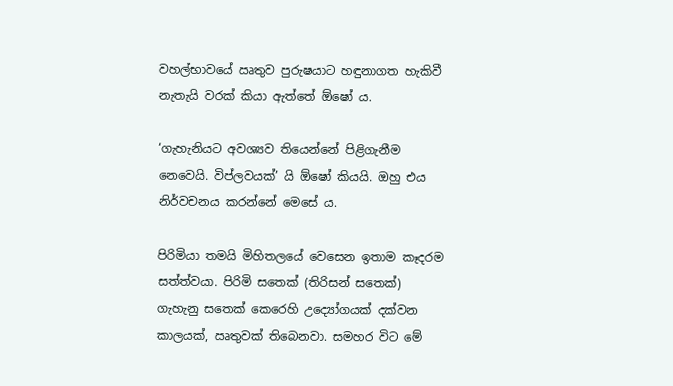වහල්භාවයේ ඍතුව පුරුෂයාට හඳුනාගත හැකිවී නැතැයි වරක් කියා ඇත්තේ ඕෂෝ ය.

‘ගැහැනියට අවශ්‍යව තියෙන්නේ පිළිගැනීම නෙවෙයි. විප්ලවයක්’ යි ඕෂෝ කියයි. ඔහු එය නිර්වචනය කරන්නේ මෙසේ ය.

පිරිමියා තමයි මිහිතලයේ වෙසෙන ඉතාම කෑදරම සත්ත්වයා. පිරිමි සතෙක් (තිරිසන් සතෙක්) ගැහැනු සතෙක් කෙරෙහි උද්‍යෝගයක් දක්වන කාලයක්, ඍතුවක් තිබෙනවා. සමහර විට මේ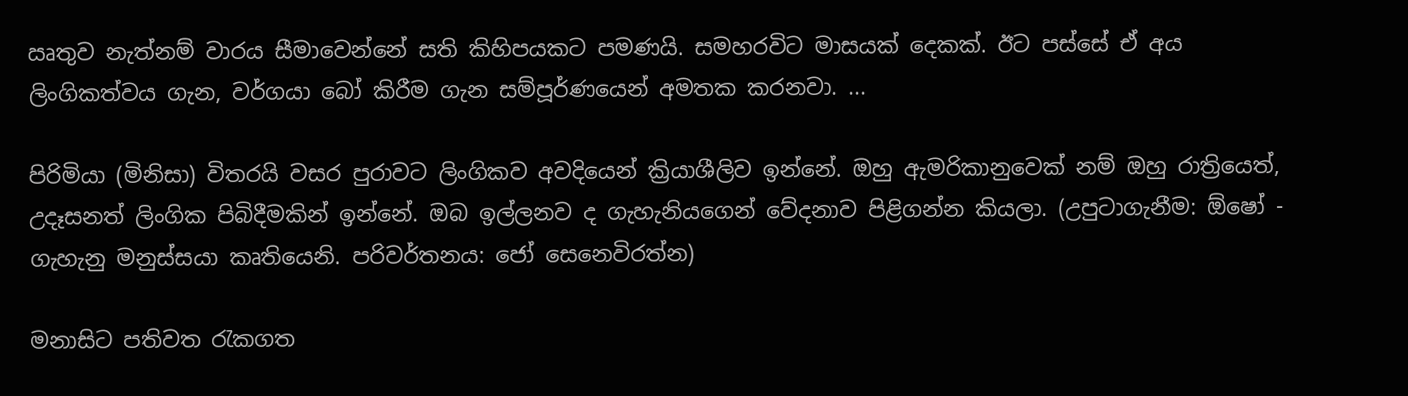ඍතුව නැත්නම් වාරය සීමාවෙන්නේ සති කිහිපයකට පමණයි. සමහරවිට මාසයක් දෙකක්. ඊට පස්සේ ඒ අය ලිංගිකත්වය ගැන, වර්ගයා බෝ කිරීම ගැන සම්පූර්ණයෙන් අමතක කරනවා. ...

පිරිමියා (මිනිසා) විතරයි වසර පුරාවට ලිංගිකව අවදියෙන් ක්‍රියාශීලිව ඉන්නේ. ඔහු ඇමරිකානුවෙක් නම් ඔහු රාත්‍රියෙත්, උදෑසනත් ලිංගික පිබිදීමකින් ඉන්නේ. ඔබ ඉල්ලනව ද ගැහැනියගෙන් වේදනාව පිළිගන්න කියලා. (උපුටාගැනීම: ඕෂෝ - ගැහැනු මනුස්සයා කෘතියෙනි. පරිවර්තනය: ජෝ සෙනෙවිරත්න)

මනාසිට පතිවත රැකගත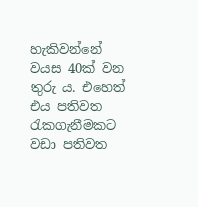හැකිවන්නේ වයස 40ක් වන තුරු ය. එහෙත් එය පතිවත රැකගැනීමකට වඩා පතිවත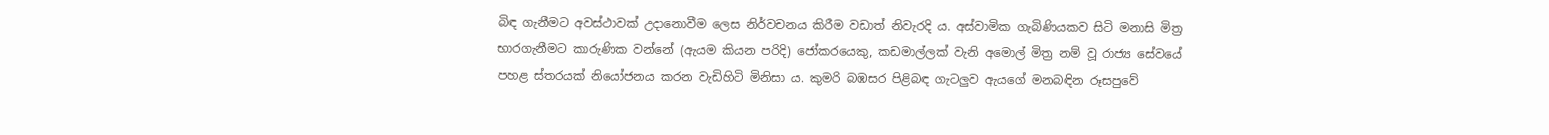බිඳ ගැනීමට අවස්ථාවක් උදානොවීම ලෙස නිර්වචනය කිරීම වඩාත් නිවැරදි ය. අස්වාමික ගැබිණියකව සිටි මනාසි මිත්‍ර භාරගැනීමට කාරුණික වන්නේ (ඇයම කියන පරිදි) ජෝකරයෙකු, කඩමාල්ලක් වැනි අමොල් මිත්‍ර නම් වූ රාජ්‍ය සේවයේ පහළ ස්තරයක් නියෝජනය කරන වැඩිහිටි මිනිසා ය. කුමරි බඹසර පිළිබඳ ගැටලුව ඇයගේ මනබඳින රූසපුවේ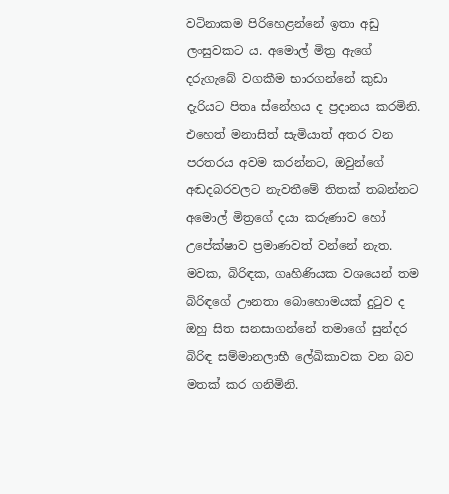වටිනාකම පිරිහෙළන්නේ ඉතා අඩු ලංසුවකට ය. අමොල් මිත්‍ර ඇගේ දරුගැබේ වගකීම භාරගන්නේ කුඩා දැරියට පිතෘ ස්නේහය ද ප්‍රදානය කරමිනි. එහෙත් මනාසිත් සැමියාත් අතර වන පරතරය අවම කරන්නට, ඔවුන්ගේ අඬදබරවලට නැවතීමේ තිතක් තබන්නට අමොල් මිත්‍රගේ දයා කරුණාව හෝ උපේක්ෂාව ප්‍රමාණවත් වන්නේ නැත. මවක, බිරිඳක, ගෘහිණියක වශයෙන් තම බිරිඳගේ ඌනතා බොහොමයක් දුටුව ද ඔහු සිත සනසාගන්නේ තමාගේ සුන්දර බිරිඳ සම්මානලාභී ලේඛිකාවක වන බව මතක් කර ගනිමිනි.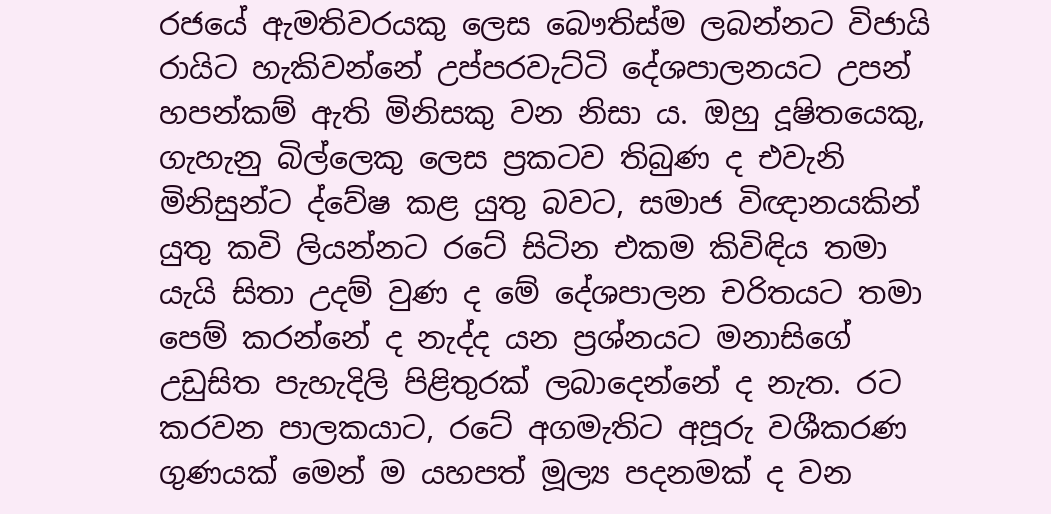රජයේ ඇමතිවරයකු ලෙස බෞතිස්ම ලබන්නට විජායි රායිට හැකිවන්නේ උප්පරවැට්ටි දේශපාලනයට උපන් හපන්කම් ඇති මිනිසකු වන නිසා ය. ඔහු දූෂිතයෙකු, ගැහැනු බිල්ලෙකු ලෙස ප්‍රකටව තිබුණ ද එවැනි මිනිසුන්ට ද්වේෂ කළ යුතු බවට, සමාජ විඥානයකින් යුතු කවි ලියන්නට රටේ සිටින එකම කිවිඳිය තමා යැයි සිතා උදම් වුණ ද මේ දේශපාලන චරිතයට තමා පෙම් කරන්නේ ද නැද්ද යන ප්‍රශ්නයට මනාසිගේ උඩුසිත පැහැදිලි පිළිතුරක් ලබාදෙන්නේ ද නැත. රට කරවන පාලකයාට, රටේ අගමැතිට අපූරු වශීකරණ ගුණයක් මෙන් ම යහපත් මූල්‍ය පදනමක් ද වන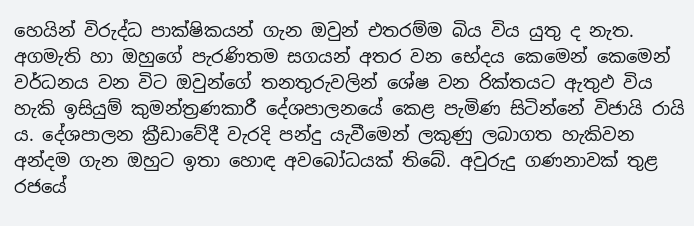හෙයින් විරුද්ධ පාක්ෂිකයන් ගැන ඔවුන් එතරම්ම බිය විය යුතු ද නැත. අගමැති හා ඔහුගේ පැරණිතම සගයන් අතර වන භේදය කෙමෙන් කෙමෙන් වර්ධනය වන විට ඔවුන්ගේ තනතුරුවලින් ශේෂ වන රික්තයට ඇතුඵ විය හැකි ඉසියුම් කුමන්ත්‍රණකාරී දේශපාලනයේ කෙළ පැමිණ සිටින්නේ විජායි රායි ය. දේශපාලන ක්‍රීඩාවේදී වැරදි පන්දු යැවීමෙන් ලකුණු ලබාගත හැකිවන අන්දම ගැන ඔහුට ඉතා හොඳ අවබෝධයක් තිබේ. අවුරුදු ගණනාවක් තුළ රජයේ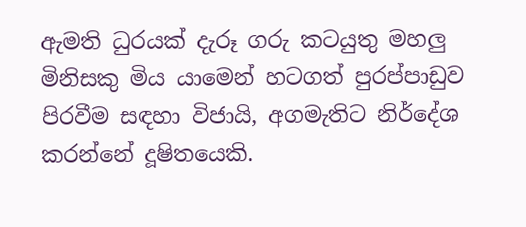ඇමති ධුරයක් දැරූ ගරු කටයුතු මහලු මිනිසකු මිය යාමෙන් හටගත් පුරප්පාඩුව පිරවීම සඳහා විජායි, අගමැතිට නිර්දේශ කරන්නේ දූෂිතයෙකි.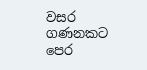වසර ගණනකට පෙර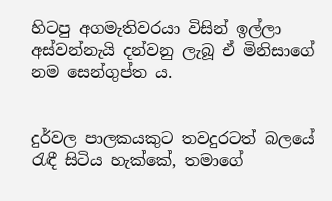හිටපු අගමැතිවරයා විසින් ඉල්ලා අස්වන්නැයි දන්වනු ලැබූ ඒ මිනිසාගේ නම සෙන්ගුප්ත ය.


දුර්වල පාලකයකුට තවදුරටත් බලයේ රැඳී සිටිය හැක්කේ, තමාගේ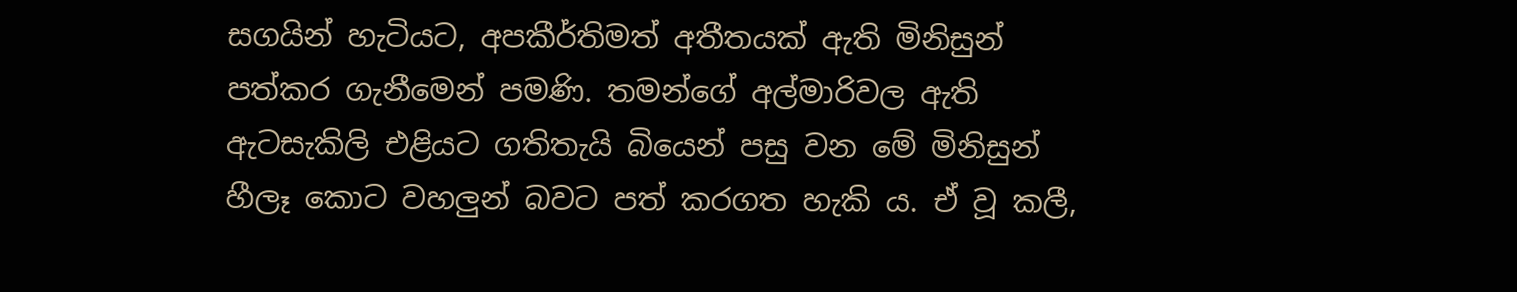සගයින් හැටියට, අපකීර්තිමත් අතීතයක් ඇති මිනිසුන් පත්කර ගැනීමෙන් පමණි. තමන්ගේ අල්මාරිවල ඇති ඇටසැකිලි එළියට ගතිතැයි බියෙන් පසු වන මේ මිනිසුන් හීලෑ කොට වහලුන් බවට පත් කරගත හැකි ය. ඒ වූ කලී,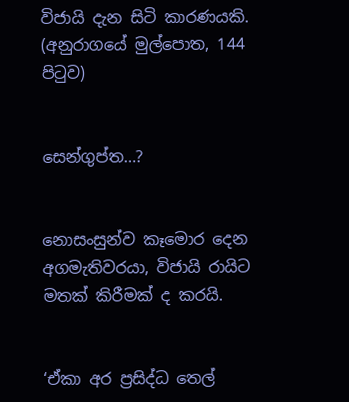විජායි දැන සිටි කාරණයකි. (අනුරාගයේ මුල්පොත, 144 පිටුව)


සෙන්ගුප්ත…?


නොසංසුන්ව කෑමොර දෙන අගමැතිවරයා, විජායි රායිට මතක් කිරීමක් ද කරයි.


‘ඒකා අර ප්‍රසිද්ධ තෙල්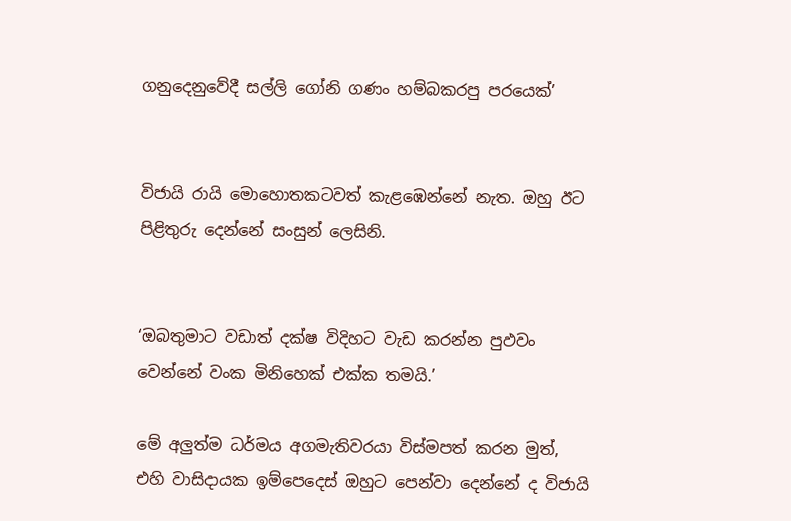ගනුදෙනුවේදී සල්ලි ගෝනි ගණං හම්බකරපු පරයෙක්’


විජායි රායි මොහොතකටවත් කැළඹෙන්නේ නැත. ඔහු ඊට පිළිතුරු දෙන්නේ සංසුන් ලෙසිනි.


‘ඔබතුමාට වඩාත් දක්ෂ විදිහට වැඩ කරන්න පුඵවං වෙන්නේ වංක මිනිහෙක් එක්ක තමයි.’

මේ අලුත්ම ධර්මය අගමැතිවරයා විස්මපත් කරන මුත්, එහි වාසිදායක ඉම්පෙදෙස් ඔහුට පෙන්වා දෙන්නේ ද විජායි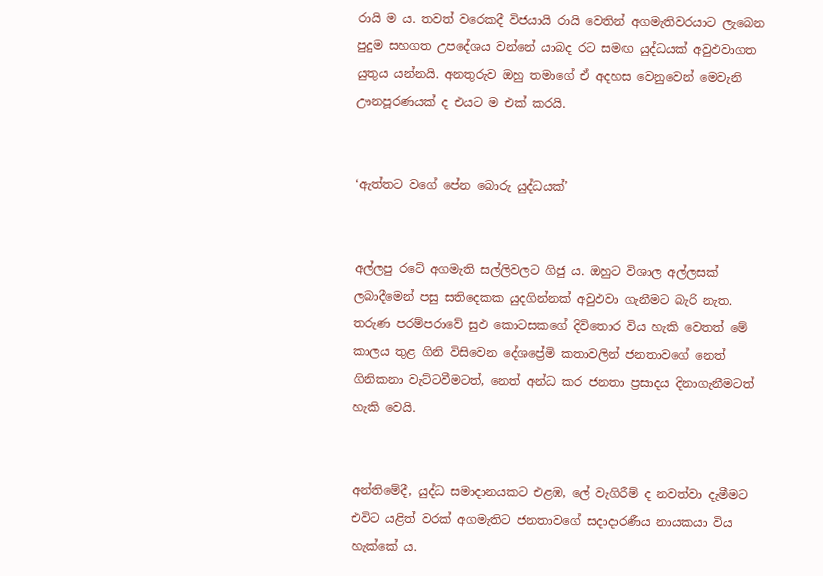රායි ම ය. තවත් වරෙකදී විජයායි රායි වෙතින් අගමැතිවරයාට ලැබෙන පුදුම සහගත උපදේශය වන්නේ යාබද රට සමඟ යුද්ධයක් අවුඵවාගත යුතුය යන්නයි. අනතුරුව ඔහු තමාගේ ඒ අදහස වෙනුවෙන් මෙවැනි ඌනපූරණයක් ද එයට ම එක් කරයි.


‘ඇත්තට වගේ පේන බොරු යුද්ධයක්’


අල්ලපු රටේ අගමැති සල්ලිවලට ගිජු ය. ඔහුට විශාල අල්ලසක් ලබාදීමෙන් පසු සතිදෙකක යුදගින්නක් අවුඵවා ගැනීමට බැරි නැත. තරුණ පරම්පරාවේ සුඵ කොටසකගේ දිවිතොර විය හැකි වෙතත් මේ කාලය තුළ ගිනි විසිවෙන දේශප්‍රේමි කතාවලින් ජනතාවගේ නෙත් ගිනිකනා වැට්ටවීමටත්, නෙත් අන්ධ කර ජනතා ප්‍රසාදය දිනාගැනීමටත් හැකි වෙයි.


අන්තිමේදී, යුද්ධ සමාදානයකට එළඹ, ලේ වැගිරීම් ද නවත්වා දැමීමට එවිට යළිත් වරක් අගමැතිට ජනතාවගේ සදාදාරණීය නායකයා විය හැක්කේ ය.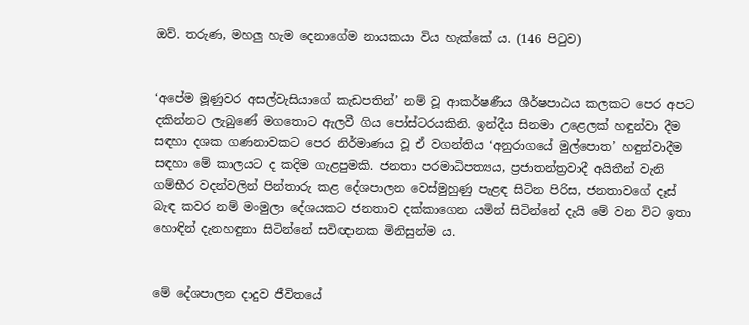ඔව්. තරුණ, මහලු හැම දෙනාගේම නායකයා විය හැක්කේ ය. (146 පිටුව)


‘අපේම මූණුවර අසල්වැසියාගේ කැඩපතින්’ නම් වූ ආකර්ෂණීය ශීර්ෂපාඨය කලකට පෙර අපට දකින්නට ලැබුණේ මගතොට ඇලවී ගිය පෝස්ටරයකිනි. ඉන්දීය සිනමා උළෙලක් හඳුන්වා දීම සඳහා දශක ගණනාවකට පෙර නිර්මාණය වූ ඒ වගන්තිය ‘අනුරාගයේ මුල්පොත’ හඳුන්වාදීම සඳහා මේ කාලයට ද කදිම ගැළපුමකි. ජනතා පරමාධිපත්‍යය, ප්‍රජාතන්ත්‍රවාදී අයිතීන් වැනි ගම්භීර වදන්වලින් පින්තාරු කළ දේශපාලන වෙස්මුහුණු පැළඳ සිටින පිරිස, ජනතාවගේ දෑස් බැඳ කවර නම් මංමුලා දේශයකට ජනතාව දක්කාගෙන යමින් සිටින්නේ දැයි මේ වන විට ඉතා හොඳින් දැනහඳුනා සිටින්නේ සවිඥානක මිනිසුන්ම ය.


මේ දේශපාලන දාදුව ජීවිතයේ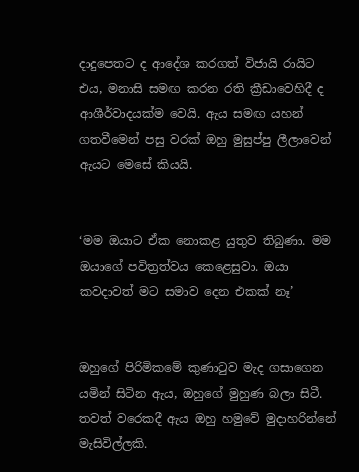දාදුපෙතට ද ආදේශ කරගත් විජායි රායිට එය, මනාසි සමඟ කරන රති ක්‍රීඩාවෙහිදී ද ආශීර්වාදයක්ම වෙයි. ඇය සමඟ යහන් ගතවීමෙන් පසු වරක් ඔහු මුසුප්පු ලීලාවෙන් ඇයට මෙසේ කියයි.


‘මම ඔයාට ඒක නොකළ යුතුව තිබුණා. මම ඔයාගේ පවිත්‍රත්වය කෙළෙසුවා. ඔයා කවදාවත් මට සමාව දෙන එකක් නෑ’


ඔහුගේ පිරිමිකමේ කුණාටුව මැද ගසාගෙන යමින් සිටින ඇය, ඔහුගේ මුහුණ බලා සිටී. තවත් වරෙකදී ඇය ඔහු හමුවේ මුදාහරින්නේ මැසිවිල්ලකි.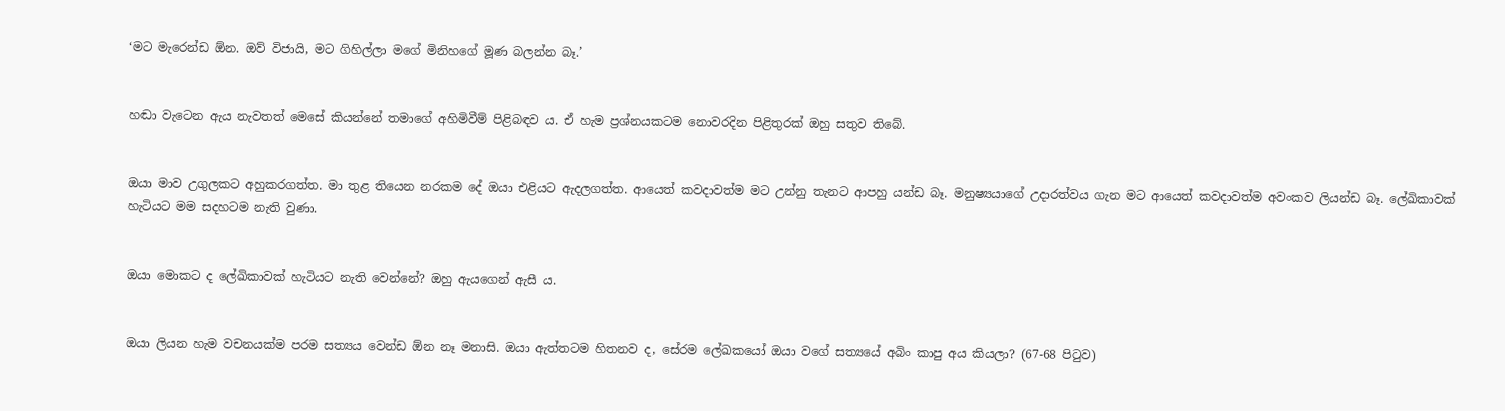‘මට මැරෙන්ඩ ඕන. ඔව් විජායි, මට ගිහිල්ලා මගේ මිනිහගේ මූණ බලන්න බෑ.’


හඬා වැටෙන ඇය නැවතත් මෙසේ කියන්නේ තමාගේ අහිමිවීම් පිළිබඳව ය. ඒ හැම ප්‍රශ්නයකටම නොවරදින පිළිතුරක් ඔහු සතුව තිබේ.


ඔයා මාව උගුලකට අහුකරගත්ත. මා තුළ තියෙන නරකම දේ ඔයා එළියට ඇදලගත්ත. ආයෙත් කවදාවත්ම මට උන්නු තැනට ආපහු යන්ඩ බෑ. මනුෂ්‍යයාගේ උදාරත්වය ගැන මට ආයෙත් කවදාවත්ම අවංකව ලියන්ඩ බෑ. ලේඛිකාවක් හැටියට මම සදහටම නැති වුණා.


ඔයා මොකට ද ලේඛිකාවක් හැටියට නැති වෙන්නේ? ඔහු ඇයගෙන් ඇසී ය.


ඔයා ලියන හැම වචනයක්ම පරම සත්‍යය වෙන්ඩ ඕන නෑ මනාසි. ඔයා ඇත්තටම හිතනව ද, සේරම ලේඛකයෝ ඔයා වගේ සත්‍යයේ අබිං කාපු අය කියලා? (67-68 පිටුව)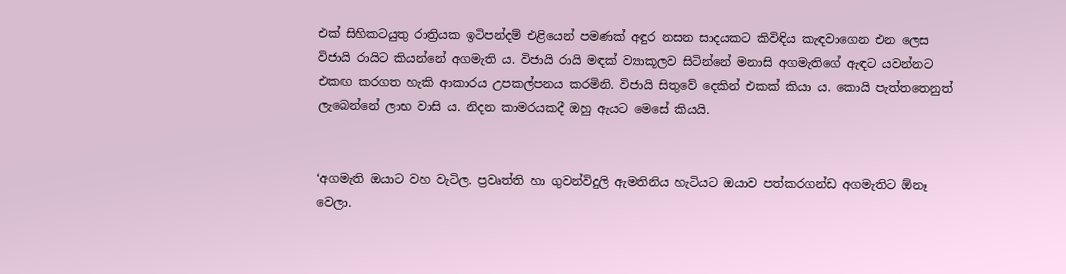එක් සිහිකටයුතු රාත්‍රියක ඉටිපන්දම් එළියෙන් පමණක් අඳුර නසන සාදයකට කිවිඳිය කැඳවාගෙන එන ලෙස විජායි රායිට කියන්නේ අගමැති ය. විජායි රායි මඳක් ව්‍යාකූලව සිටින්නේ මනාසි අගමැතිගේ ඇඳට යවන්නට එකඟ කරගත හැකි ආකාරය උපකල්පනය කරමිනි. විජායි සිතුවේ දෙකින් එකක් කියා ය. කොයි පැත්තතෙනුත් ලැබෙන්නේ ලාභ වාසි ය. නිදන කාමරයකදී ඔහු ඇයට මෙසේ කියයි.


‘අගමැති ඔයාට වහ වැටිල. ප්‍රවෘත්ති හා ගුවන්විදුලි ඇමතිනිය හැටියට ඔයාව පත්කරගන්ඩ අගමැතිට ඕනෑ වෙලා.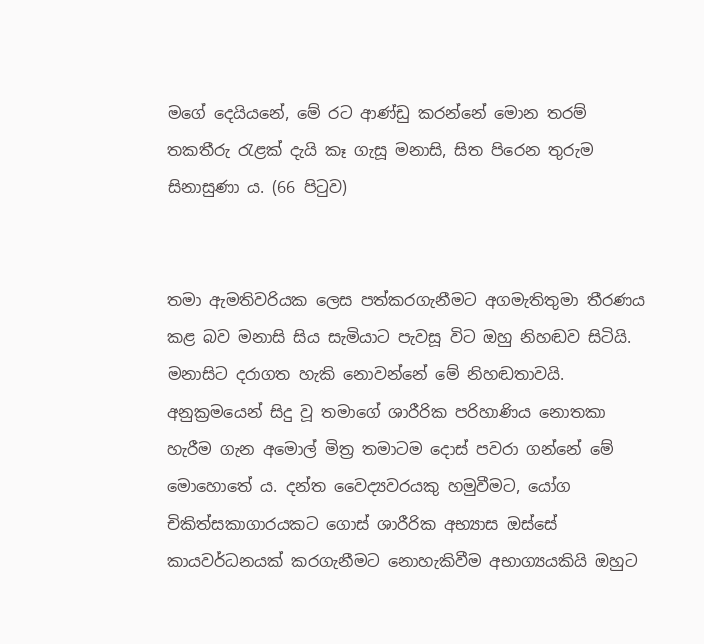මගේ දෙයියනේ, මේ රට ආණ්ඩු කරන්නේ මොන තරම් තකතීරු රැළක් දැයි කෑ ගැසූ මනාසි, සිත පිරෙන තුරුම සිනාසුණා ය. (66 පිටුව)


තමා ඇමතිවරියක ලෙස පත්කරගැනීමට අගමැතිතුමා තීරණය කළ බව මනාසි සිය සැමියාට පැවසූ විට ඔහු නිහඬව සිටියි. මනාසිට දරාගත හැකි නොවන්නේ මේ නිහඬතාවයි. අනුක්‍රමයෙන් සිදු වූ තමාගේ ශාරීරික පරිහාණිය නොතකා හැරීම ගැන අමොල් මිත්‍ර තමාටම දොස් පවරා ගන්නේ මේ මොහොතේ ය. දන්ත වෛද්‍යවරයකු හමුවීමට, යෝග චිකිත්සකාගාරයකට ගොස් ශාරීරික අභ්‍යාස ඔස්සේ කායවර්ධනයක් කරගැනීමට නොහැකිවීම අභාග්‍යයකියි ඔහුට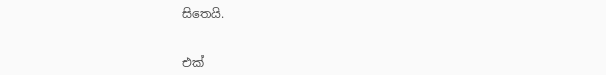සිතෙයි.


එක්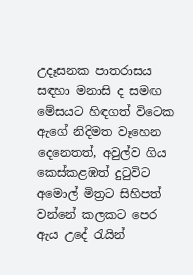උදෑසනක පාතරාසය සඳහා මනාසි ද සමඟ මේසයට හිඳගත් විටෙක ඇගේ නිදිමත වෑහෙන දෙනෙතත්, අවුල්ව ගිය කෙස්කළඹත් දුටුවිට අමොල් මිත්‍රට සිහිපත් වන්නේ කලකට පෙර ඇය උදේ රැයින්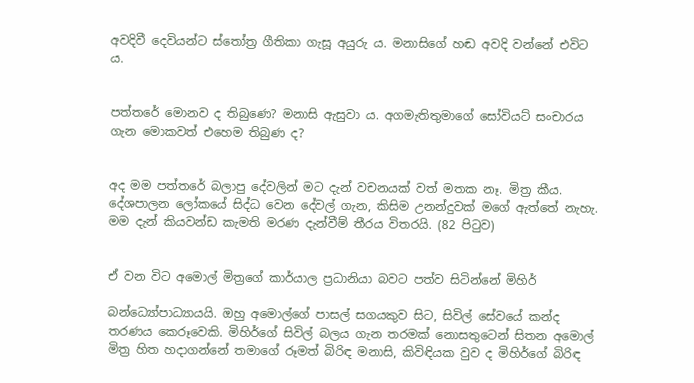අවදිවී දෙවියන්ට ස්තෝත්‍ර ගීතිකා ගැසූ අයුරු ය. මනාසිගේ හඬ අවදි වන්නේ එවිට ය.


පත්තරේ මොනව ද තිබුණෙ? මනාසි ඇසුවා ය. අගමැතිතුමාගේ සෝවියට් සංචාරය ගැන මොකවත් එහෙම තිබුණ ද?


අද මම පත්තරේ බලාපු දේවලින් මට දැන් වචනයක් වත් මතක නෑ. මිත්‍ර කීය. දේශපාලන ලෝකයේ සිද්ධ වෙන දේවල් ගැන, කිසිම උනන්දුවක් මගේ ඇත්තේ නැහැ. මම දැන් කියවන්ඩ කැමති මරණ දැන්වීම් තීරය විතරයි. (82 පිටුව)


ඒ වන විට අමොල් මිත්‍රගේ කාර්යාල ප්‍රධානියා බවට පත්ව සිටින්නේ මිහිර්

බන්ධ්‍යෝපාධ්‍යායයි. ඔහු අමොල්ගේ පාසල් සගයකුව සිට, සිවිල් සේවයේ කන්ද තරණය කෙරූවෙකි. මිහිර්ගේ සිවිල් බලය ගැන තරමක් නොසතුටෙන් සිතන අමොල් මිත්‍ර හිත හදාගන්නේ තමාගේ රූමත් බිරිඳ මනාසි, කිවිඳියක වුව ද මිහිර්ගේ බිරිඳ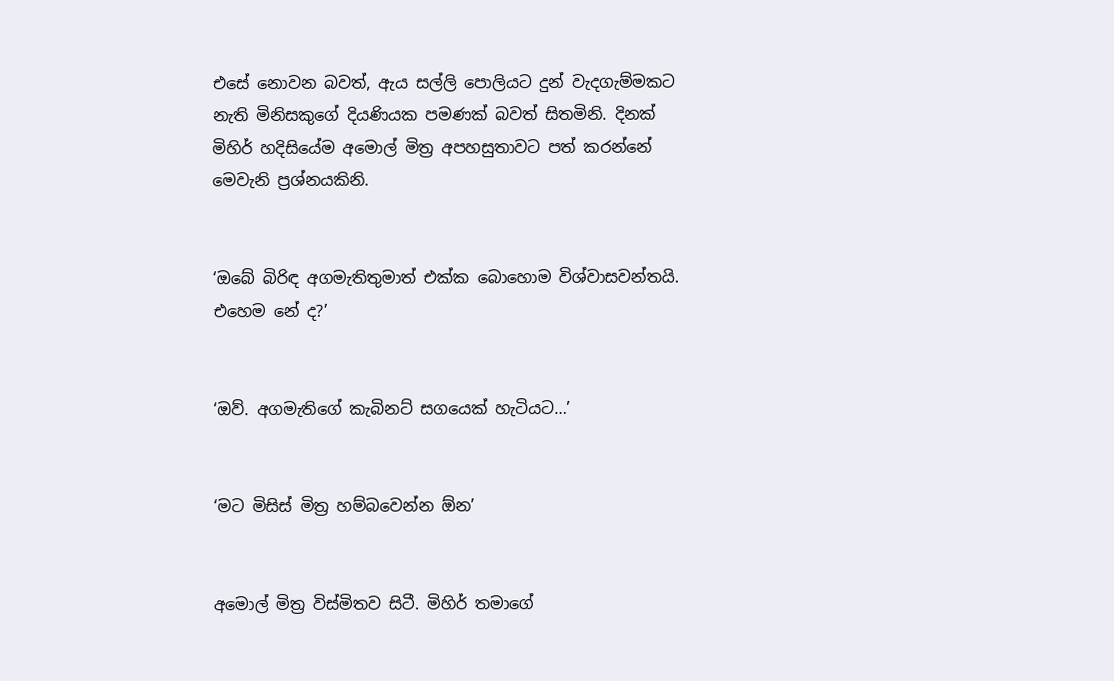එසේ නොවන බවත්, ඇය සල්ලි පොලියට දුන් වැදගැම්මකට නැති මිනිසකුගේ දියණියක පමණක් බවත් සිතමිනි. දිනක් මිහිර් හදිසියේම අමොල් මිත්‍ර අපහසුතාවට පත් කරන්නේ මෙවැනි ප්‍රශ්නයකිනි.


‘ඔබේ බිරිඳ අගමැතිතුමාත් එක්ක බොහොම විශ්වාසවන්තයි. එහෙම නේ ද?’


‘ඔව්. අගමැතිගේ කැබිනට් සගයෙක් හැටියට…’


‘මට මිසිස් මිත්‍ර හම්බවෙන්න ඕන’


අමොල් මිත්‍ර විස්මිතව සිටී. මිහිර් තමාගේ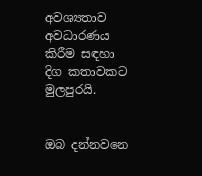අවශ්‍යතාව අවධාරණය කිරීම සඳහා දිග කතාවකට මුලපුරයි.


ඔබ දන්නවනෙ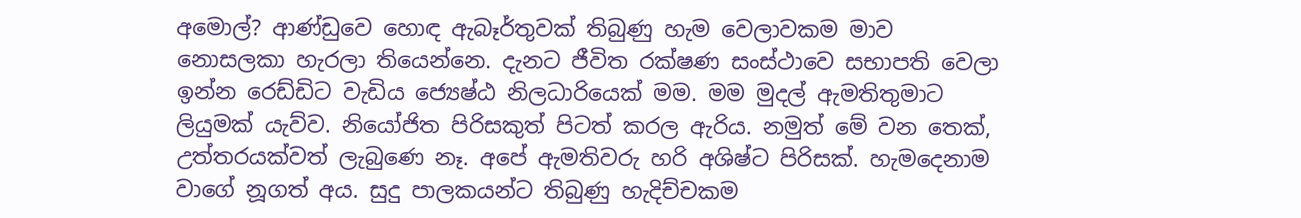අමොල්? ආණ්ඩුවෙ හොඳ ඇබෑර්තුවක් තිබුණු හැම වෙලාවකම මාව නොසලකා හැරලා තියෙන්නෙ. දැනට ජීවිත රක්ෂණ සංස්ථාවෙ සභාපති වෙලා ඉන්න රෙඩ්ඩිට වැඩිය ජ්‍යෙෂ්ඨ නිලධාරියෙක් මම. මම මුදල් ඇමතිතුමාට ලියුමක් යැව්ව. නියෝජිත පිරිසකුත් පිටත් කරල ඇරිය. නමුත් මේ වන තෙක්, උත්තරයක්වත් ලැබුණෙ නෑ. අපේ ඇමතිවරු හරි අශිෂ්ට පිරිසක්. හැමදෙනාම වාගේ නූගත් අය. සුදු පාලකයන්ට තිබුණු හැදිච්චකම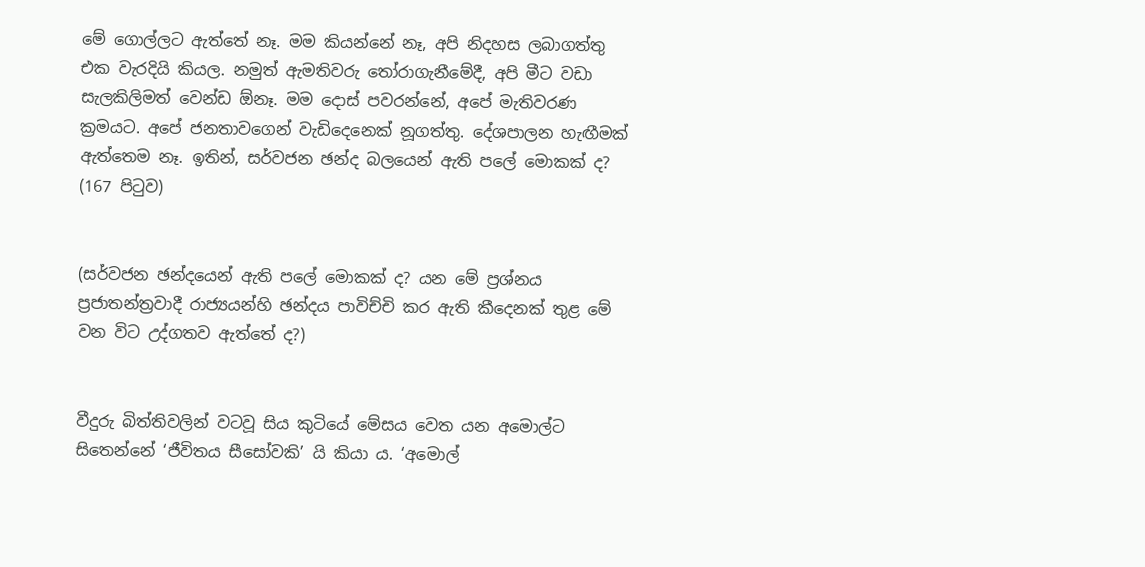මේ ගොල්ලට ඇත්තේ නෑ. මම කියන්නේ නෑ, අපි නිදහස ලබාගත්තු එක වැරදියි කියල. නමුත් ඇමතිවරු තෝරාගැනීමේදී, අපි මීට වඩා සැලකිලිමත් වෙන්ඩ ඕනෑ. මම දොස් පවරන්නේ, අපේ මැතිවරණ ක්‍රමයට. අපේ ජනතාවගෙන් වැඩිදෙනෙක් නූගත්තු. දේශපාලන හැඟීමක් ඇත්තෙම නෑ. ඉතින්, සර්වජන ඡන්ද බලයෙන් ඇති පලේ මොකක් ද? (167 පිටුව)


(සර්වජන ඡන්දයෙන් ඇති පලේ මොකක් ද? යන මේ ප්‍රශ්නය ප්‍රජාතන්ත්‍රවාදී රාජ්‍යයන්හි ඡන්දය පාවිච්චි කර ඇති කීදෙනක් තුළ මේ වන විට උද්ගතව ඇත්තේ ද?)


වීදුරු බිත්තිවලින් වටවූ සිය කුටියේ මේසය වෙත යන අමොල්ට සිතෙන්නේ ‘ජීවිතය සීසෝවකි’ යි කියා ය. ‘අමොල්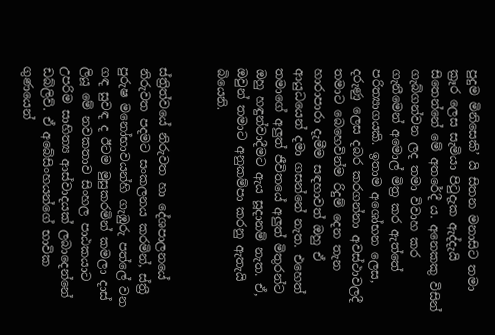පුදුම මිනිසෙකි’ යි සිතන මනාසිට තමා ක්‍රෑර ලෙස සැමියා පිටුදැක ඇද්දැයි සිතෙන්නේ මේ අතරේදී ය. අනෙකකු විසින් ගැබ්ගන්වන ලද තමා විවාහ කර ගැනීමෙන් අමොල් මිත්‍ර කර ඇත්තේ පරිත්‍යාගයකි. ඉතාම අශෝභන ලෙස, දරුණු ලෙස දබර කරගන්නා අවස්ථාවලදී තමාට බෙහෙවින්ම රිදුම් දෙන තැන හාරාපාරා දැමීම සඳහාවත් ඔහු ඒ ආයුධයෙන් දමා ගසන්නේ නැත. එහෙත් තමාගේ අලුත් ජීවිතයේ අලුත් මිතුරන්ට ඔහු හඳුන්වාදීමට ඇය සූදානම් නැත. ඒ, ඔවුන් තමාට අනුකම්පා කරනු ඇතැයි බියෙනි.


ස්ත්‍රිත්වයේ නිරුවත හා දේශපාලනයේ නිරුවත පදමට සංකලනය කරමින්, ස්ත්‍රී පුරුෂ මනෝභාවයන්හි ගැඹුරු පත්ලේ වන ගඳ සුවඳ ද ඊටම මුසුකරමින් කමලා දාස් ලියූ මේ නවකතාව සිංහල පාඨකයාට උපරිම සාහිත්‍ය ආස්වාදයක් ලබාදෙන්නේ ඩබ්ලිව්. ඒ අබේසිංහයන්ගේ භාවික ගුණයෙන්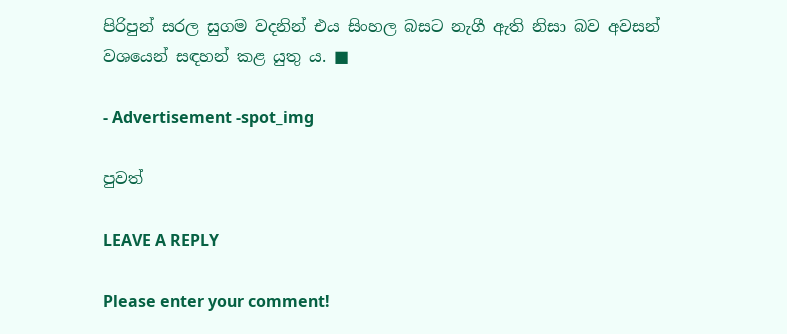පිරිපුන් සරල සුගම වදනින් එය සිංහල බසට නැගී ඇති නිසා බව අවසන් වශයෙන් සඳහන් කළ යුතු ය. ■

- Advertisement -spot_img

පුවත්

LEAVE A REPLY

Please enter your comment!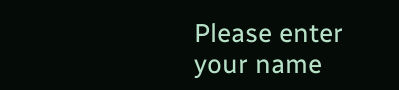Please enter your name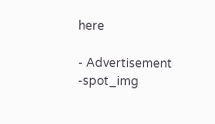here

- Advertisement -spot_img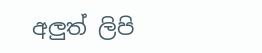අලුත් ලිපි